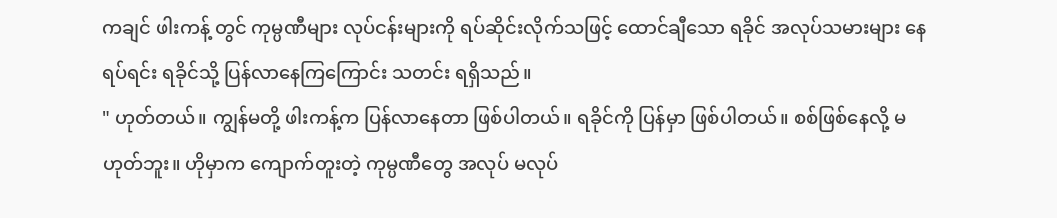ကချင် ဖါးကန့် တွင် ကုမ္ပဏီများ လုပ်ငန်းများကို ရပ်ဆိုင်းလိုက်သဖြင့် ထောင်ချီသော ရခိုင် အလုပ်သမားများ နေရပ်ရင်း ရခိုင်သို့ ပြန်လာနေကြကြောင်း သတင်း ရရှိသည်။
" ဟုတ်တယ်။ ကျွန်မတို့ ဖါးကန့်က ပြန်လာနေတာ ဖြစ်ပါတယ်။ ရခိုင်ကို ပြန်မှာ ဖြစ်ပါတယ်။ စစ်ဖြစ်နေလို့ မဟုတ်ဘူး။ ဟိုမှာက ကျောက်တူးတဲ့ ကုမ္ပဏီတွေ အလုပ် မလုပ်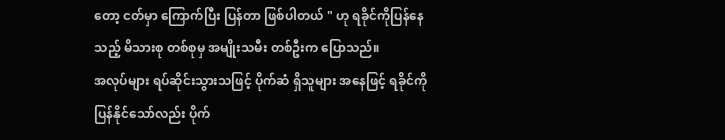တော့ ငတ်မှာ ကြောက်ပြီး ပြန်တာ ဖြစ်ပါတယ် " ဟု ရခိုင်ကိုပြန်နေသည့် မိသားစု တစ်စုမှ အမျိုးသမီး တစ်ဦးက ပြောသည်။
အလုပ်များ ရပ်ဆိုင်းသွားသဖြင့် ပိုက်ဆံ ရှိသူများ အနေဖြင့် ရခိုင်ကို ပြန်နိုင်သော်လည်း ပိုက်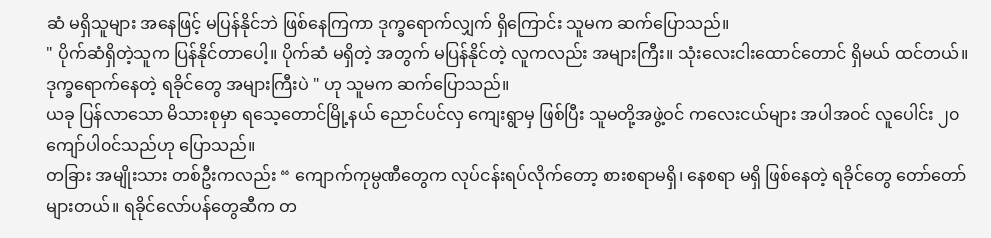ဆံ မရှိသူများ အနေဖြင့် မပြန်နိုင်ဘဲ ဖြစ်နေကြကာ ဒုက္ခရောက်လျှက် ရှိကြောင်း သူမက ဆက်ပြောသည်။
" ပိုက်ဆံရှိတဲ့သူက ပြန်နိုင်တာပေါ့။ ပိုက်ဆံ မရှိတဲ့ အတွက် မပြန်နိုင်တဲ့ လူကလည်း အများကြီး။ သုံးလေးငါးထောင်တောင် ရှိမယ် ထင်တယ်။ ဒုက္ခရောက်နေတဲ့ ရခိုင်တွေ အများကြီးပဲ " ဟု သူမက ဆက်ပြောသည်။
ယခု ပြန်လာသော မိသားစုမှာ ရသေ့တောင်မြို့နယ် ညောင်ပင်လှ ကျေးရွာမှ ဖြစ်ပြီး သူမတို့အဖွဲ့ဝင် ကလေးငယ်များ အပါအဝင် လူပေါင်း ၂၀ ကျော်ပါ၀င်သည်ဟု ပြောသည်။
တခြား အမျိုးသား တစ်ဦးကလည်း “ ကျောက်ကုမ္ပဏီတွေက လုပ်ငန်းရပ်လိုက်တော့ စားစရာမရှိ၊ နေစရာ မရှိ ဖြစ်နေတဲ့ ရခိုင်တွေ တော်တော်များတယ်။ ရခိုင်လော်ပန်တွေဆီက တ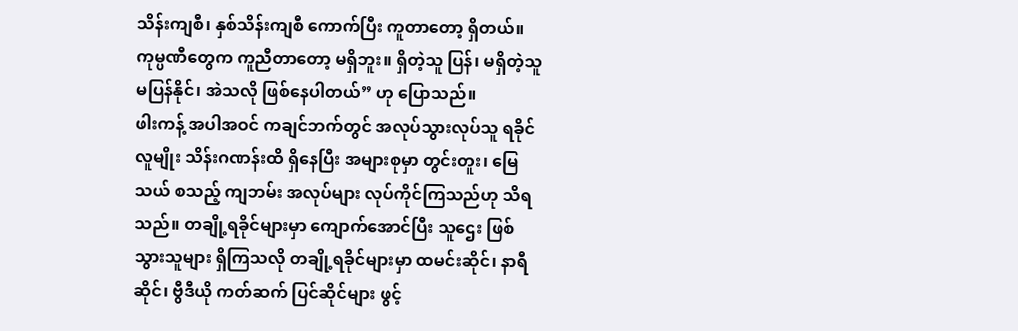သိန်းကျစီ၊ နှစ်သိန်းကျစီ ကောက်ပြီး ကူတာတော့ ရှိတယ်။ ကုမ္ပဏီတွေက ကူညီတာတော့ မရှိဘူး။ ရှိတဲ့သူ ပြန်၊ မရှိတဲ့သူ မပြန်နိုင်၊ အဲသလို ဖြစ်နေပါတယ်” ဟု ပြောသည်။
ဖါးကန့် အပါအဝင် ကချင်ဘက်တွင် အလုပ်သွားလုပ်သူ ရခိုင်လူမျိုး သိန်းဂဏန်းထိ ရှိနေပြီး အများစုမှာ တွင်းတူး၊ မြေသယ် စသည့် ကျဘမ်း အလုပ်များ လုပ်ကိုင်ကြသည်ဟု သိရသည်။ တချို့ရခိုင်များမှာ ကျောက်အောင်ပြီး သူဌေး ဖြစ်သွားသူများ ရှိကြသလို တချို့ရခိုင်များမှာ ထမင်းဆိုင်၊ နာရီဆိုင်၊ ဗွီဒီယို ကတ်ဆက် ပြင်ဆိုင်များ ဖွင့်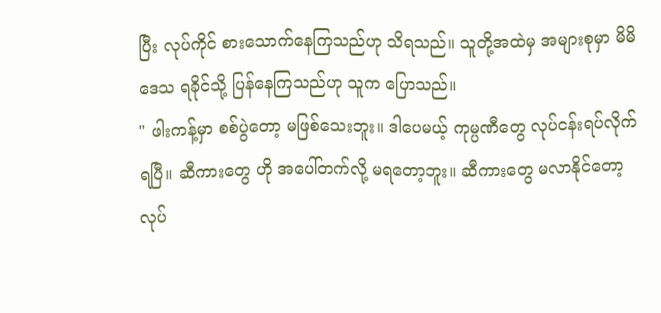ပြီး လုပ်ကိုင် စားသောက်နေကြသည်ဟု သိရသည်။ သူတို့အထဲမှ အများစုမှာ မိမိဒေသ ရခိုင်သို့ ပြန်နေကြသည်ဟု သူက ပြောသည်။
" ဖါးကန့်မှာ စစ်ပွဲတော့ မဖြစ်သေးဘူး။ ဒါပေမယ့် ကုမ္ပဏီတွေ လုပ်ငန်းရပ်လိုက်ရပြီ။ ဆီကားတွေ ဟို အပေါ်တက်လို့ မရတော့ဘူး။ ဆီကားတွေ မလာနိုင်တော့ လုပ်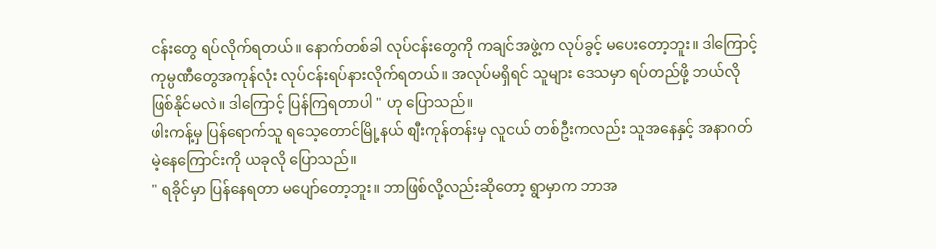ငန်းတွေ ရပ်လိုက်ရတယ်။ နောက်တစ်ခါ လုပ်ငန်းတွေကို ကချင်အဖွဲ့က လုပ်ခွင့် မပေးတော့ဘူး။ ဒါကြောင့် ကုမ္ပဏီတွေအကုန်လုံး လုပ်ငန်းရပ်နားလိုက်ရတယ်။ အလုပ်မရှိရင် သူများ ဒေသမှာ ရပ်တည်ဖို့ ဘယ်လို ဖြစ်နိုင်မလဲ။ ဒါကြောင့် ပြန်ကြရတာပါ " ဟု ပြောသည်။
ဖါးကန့်မှ ပြန်ရောက်သူ ရသေ့တောင်မြို့နယ် စျီးကုန်တန်းမှ လူငယ် တစ်ဦးကလည်း သူအနေနှင့် အနာဂတ်မဲ့နေကြောင်းကို ယခုလို ပြောသည်။
" ရခိုင်မှာ ပြန်နေရတာ မပျော်တော့ဘူး။ ဘာဖြစ်လို့လည်းဆိုတော့ ရွာမှာက ဘာအ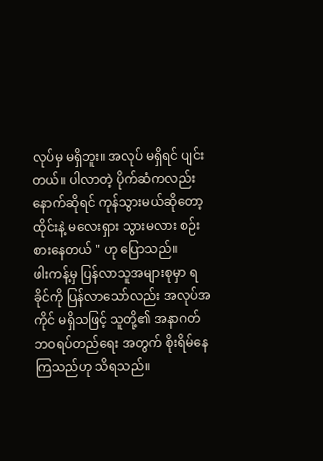လုပ်မှ မရှိဘူး။ အလုပ် မရှိရင် ပျင်းတယ်။ ပါလာတဲ့ ပိုက်ဆံကလည်း နောက်ဆိုရင် ကုန်သွားမယ်ဆိုတော့ ထိုင်းနဲ့ မလေးရှား သွားမလား စဉ်းစားနေတယ် " ဟု ပြောသည်။
ဖါးကန့်မှ ပြန်လာသူအများစုမှာ ရခိုင်ကို ပြန်လာသော်လည်း အလုပ်အကိုင် မရှိသဖြင့် သူတို့၏ အနာဂတ် ဘဝရပ်တည်ရေး အတွက် စိုးရိမ်နေကြသည်ဟု သိရသည်။